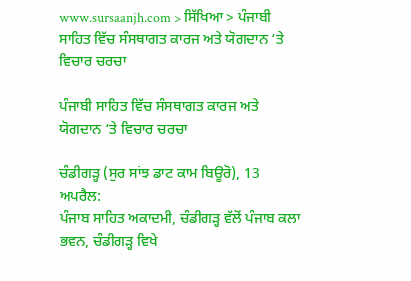www.sursaanjh.com > ਸਿੱਖਿਆ > ਪੰਜਾਬੀ ਸਾਹਿਤ ਵਿੱਚ ਸੰਸਥਾਗਤ ਕਾਰਜ ਅਤੇ ਯੋਗਦਾਨ ‘ਤੇ ਵਿਚਾਰ ਚਰਚਾ

ਪੰਜਾਬੀ ਸਾਹਿਤ ਵਿੱਚ ਸੰਸਥਾਗਤ ਕਾਰਜ ਅਤੇ ਯੋਗਦਾਨ ‘ਤੇ ਵਿਚਾਰ ਚਰਚਾ

ਚੰਡੀਗੜ੍ਹ (ਸੁਰ ਸਾਂਝ ਡਾਟ ਕਾਮ ਬਿਊਰੋ), 13 ਅਪਰੈਲ:
ਪੰਜਾਬ ਸਾਹਿਤ ਅਕਾਦਮੀ, ਚੰਡੀਗੜ੍ਹ ਵੱਲੋਂ ਪੰਜਾਬ ਕਲਾ ਭਵਨ, ਚੰਡੀਗੜ੍ਹ ਵਿਖੇ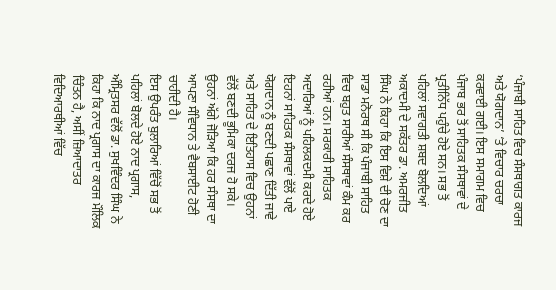‘ਪੰਜਾਬੀ ਸਾਹਿਤ ਵਿਚ ਸੰਸਥਾਗਤ ਕਾਰਜ ਅਤੇ ਯੋਗਦਾਨ’ ‘ਤੇ ਵਿਚਾਰ ਚਰਚਾ ਕਰਵਾਈ ਗਈ। ਇਸ ਸਮਾਗਮ ਵਿਚ ਪੰਜਾਬ ਭਰ ਤੋਂ ਸਾਹਿਤਕ ਸੰਸਥਾਵਾਂ ਦੇ ਪ੍ਰਤੀਨਿੱਧ ਪਹੁੰਚੇ ਹੋਏ ਸਨ। ਸਭ ਤੋਂ ਪਹਿਲਾਂ ਸਵਾਗਤੀ ਸ਼ਬਦ ਬੋਲਦਿਆਂ ਅਕਾਦਮੀ ਦੇ ਸਕੱਤਰ ਡਾ. ਅਮਰਜੀਤ ਸਿੰਘ ਨੇ ਕਿਹਾ ਕਿ ਇਸ ਵਿਸ਼ੇ ਦੀ ਚੋਣ ਦਾ ਸਾਡਾ ਮਨੋਰਥ ਸੀ ਕਿ ਪੰਜਾਬੀ ਸਾਹਿਤ ਵਿਚ ਬਹੁਤ ਸਾਰੀਆਂ ਸੰਸਥਾਵਾਂ ਕੰਮ ਕਰ ਰਹੀਆਂ ਹਨ। ਸਰਕਾਰੀ ਸਾਹਿਤਕ ਅਦਾਰਿਆਂ ਨੂੰ ਪਹਿਲਕਦਮੀ ਕਰਦੇ ਹੋਏ ਇਹਨਾਂ ਸਾਹਿਤਕ ਸੰਸਥਾਵਾਂ ਵੱਲੋਂ ਪਾਏ ਯੋਗਦਾਨ ਨੂੰ ਬਣਦੀ ਪਛਾਣ ਦਿੱਤੀ ਜਾਵੇ ਅਤੇ ਸਾਹਿਤ ਦੇ ਇਤਿਹਾਸ ਵਿਚ ਉਹਨਾਂ ਵੱਲੋਂ ਬਣਦੀ ਭੂਮਿਕਾ ਦਰਜ ਹੋ ਸਕੇ। ਉਹਨਾਂ ਅੱਗੇ ਜੋੜਿਆ ਕਿ ਹਰ ਸੰਸਥਾ ਦਾ ਆਪਣਾ ਸੰਵਿਧਾਨ ਤੇ ਵੈਬਸਾਈਟ ਹੋਣੀ ਚਾਹੀਦੀ ਹੈ।
ਇਸ ਉਪਰੰਤ ਬੁਲਾਰਿਆਂ ਵਿੱਚੋਂ ਸਭ ਤੋਂ ਪਹਿਲਾਂ ਬੋਲਦੇ ਹੋਏ ਨਾਦ ਪ੍ਰਗਾਸ, ਅੰਮ੍ਰਿਤਸਰ ਵੱਲੋਂ ਡਾ. ਸੁਖਵਿੰਦਰ ਸਿੰਘ ਨੇ ਕਿਹਾ ਕਿ ਨਾਦ ਪ੍ਰਗਾਸ ਦਾ ਕਾਰਜ ਮੌਲਿਕ ਚਿੰਤਨ ਹੈ, ਅਸੀਂ ਜ਼ਿਆਦਾਤਰ ਵਿਦਿਆਰਥੀਆਂ ਵਿੱਚ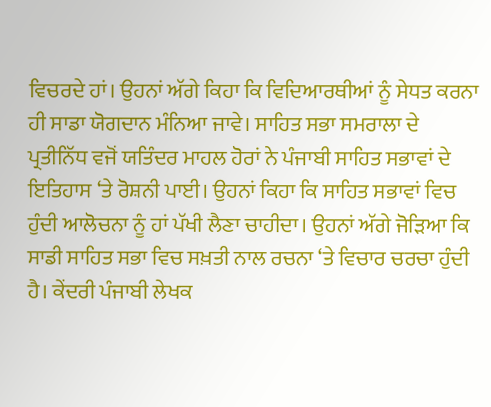ਵਿਚਰਦੇ ਹਾਂ। ਉਹਨਾਂ ਅੱਗੇ ਕਿਹਾ ਕਿ ਵਿਦਿਆਰਥੀਆਂ ਨੂੰ ਸੇਧਤ ਕਰਨਾ ਹੀ ਸਾਡਾ ਯੋਗਦਾਨ ਮੰਨਿਆ ਜਾਵੇ। ਸਾਹਿਤ ਸਭਾ ਸਮਰਾਲਾ ਦੇ ਪ੍ਰਤੀਨਿੱਧ ਵਜੋਂ ਯਤਿੰਦਰ ਮਾਹਲ ਹੋਰਾਂ ਨੇ ਪੰਜਾਬੀ ਸਾਹਿਤ ਸਭਾਵਾਂ ਦੇ ਇਤਿਹਾਸ ‘ਤੇ ਰੋਸ਼ਨੀ ਪਾਈ। ਉਹਨਾਂ ਕਿਹਾ ਕਿ ਸਾਹਿਤ ਸਭਾਵਾਂ ਵਿਚ ਹੁੰਦੀ ਆਲੋਚਨਾ ਨੂੰ ਹਾਂ ਪੱਖੀ ਲੈਣਾ ਚਾਹੀਦਾ। ਉਹਨਾਂ ਅੱਗੇ ਜੋੜਿਆ ਕਿ ਸਾਡੀ ਸਾਹਿਤ ਸਭਾ ਵਿਚ ਸਖ਼ਤੀ ਨਾਲ ਰਚਨਾ ‘ਤੇ ਵਿਚਾਰ ਚਰਚਾ ਹੁੰਦੀ ਹੈ। ਕੇਂਦਰੀ ਪੰਜਾਬੀ ਲੇਖਕ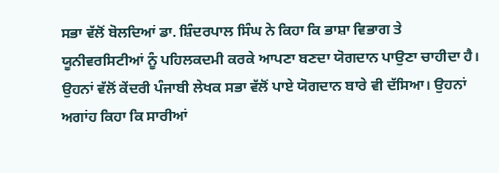ਸਭਾ ਵੱਲੋਂ ਬੋਲਦਿਆਂ ਡਾ. ਸ਼ਿੰਦਰਪਾਲ ਸਿੰਘ ਨੇ ਕਿਹਾ ਕਿ ਭਾਸ਼ਾ ਵਿਭਾਗ ਤੇ ਯੂਨੀਵਰਸਿਟੀਆਂ ਨੂੰ ਪਹਿਲਕਦਮੀ ਕਰਕੇ ਆਪਣਾ ਬਣਦਾ ਯੋਗਦਾਨ ਪਾਉਣਾ ਚਾਹੀਦਾ ਹੈ। ਉਹਨਾਂ ਵੱਲੋਂ ਕੇਂਦਰੀ ਪੰਜਾਬੀ ਲੇਖਕ ਸਭਾ ਵੱਲੋਂ ਪਾਏ ਯੋਗਦਾਨ ਬਾਰੇ ਵੀ ਦੱਸਿਆ। ਉਹਨਾਂ ਅਗਾਂਹ ਕਿਹਾ ਕਿ ਸਾਰੀਆਂ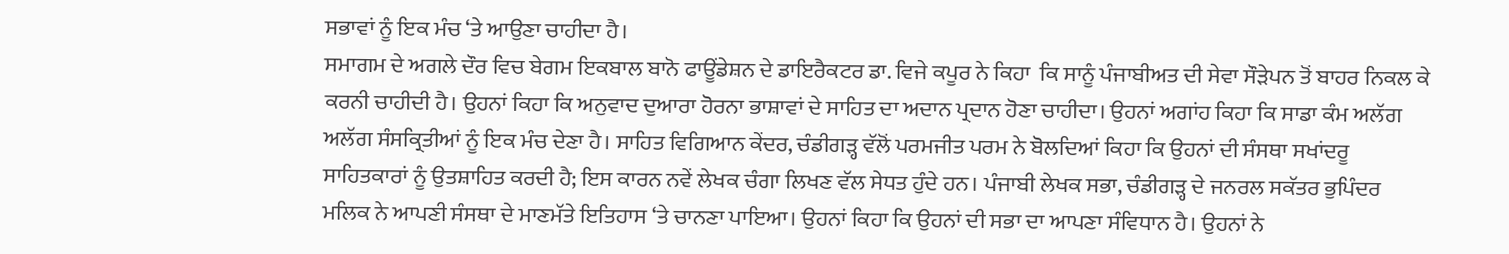ਸਭਾਵਾਂ ਨੂੰ ਇਕ ਮੰਚ ‘ਤੇ ਆਉਣਾ ਚਾਹੀਦਾ ਹੈ।
ਸਮਾਗਮ ਦੇ ਅਗਲੇ ਦੌਰ ਵਿਚ ਬੇਗਮ ਇਕਬਾਲ ਬਾਨੋ ਫਾਊਂਡੇਸ਼ਨ ਦੇ ਡਾਇਰੈਕਟਰ ਡਾ. ਵਿਜੇ ਕਪੂਰ ਨੇ ਕਿਹਾ  ਕਿ ਸਾਨੂੰ ਪੰਜਾਬੀਅਤ ਦੀ ਸੇਵਾ ਸੌੜੇਪਨ ਤੋਂ ਬਾਹਰ ਨਿਕਲ ਕੇ ਕਰਨੀ ਚਾਹੀਦੀ ਹੈ। ਉਹਨਾਂ ਕਿਹਾ ਕਿ ਅਨੁਵਾਦ ਦੁਆਰਾ ਹੋਰਨਾ ਭਾਸ਼ਾਵਾਂ ਦੇ ਸਾਹਿਤ ਦਾ ਅਦਾਨ ਪ੍ਰਦਾਨ ਹੋਣਾ ਚਾਹੀਦਾ। ਉਹਨਾਂ ਅਗਾਂਹ ਕਿਹਾ ਕਿ ਸਾਡਾ ਕੰਮ ਅਲੱਗ ਅਲੱਗ ਸੰਸਕ੍ਰਿਤੀਆਂ ਨੂੰ ਇਕ ਮੰਚ ਦੇਣਾ ਹੈ। ਸਾਹਿਤ ਵਿਗਿਆਨ ਕੇਂਦਰ, ਚੰਡੀਗੜ੍ਹ ਵੱਲੋਂ ਪਰਮਜੀਤ ਪਰਮ ਨੇ ਬੋਲਦਿਆਂ ਕਿਹਾ ਕਿ ਉਹਨਾਂ ਦੀ ਸੰਸਥਾ ਸਖਾਂਦਰੂ ਸਾਹਿਤਕਾਰਾਂ ਨੂੰ ਉਤਸ਼ਾਹਿਤ ਕਰਦੀ ਹੈ; ਇਸ ਕਾਰਨ ਨਵੇਂ ਲੇਖਕ ਚੰਗਾ ਲਿਖਣ ਵੱਲ ਸੇਧਤ ਹੁੰਦੇ ਹਨ। ਪੰਜਾਬੀ ਲੇਖਕ ਸਭਾ, ਚੰਡੀਗੜ੍ਹ ਦੇ ਜਨਰਲ ਸਕੱਤਰ ਭੁਪਿੰਦਰ ਮਲਿਕ ਨੇ ਆਪਣੀ ਸੰਸਥਾ ਦੇ ਮਾਣਮੱਤੇ ਇਤਿਹਾਸ ‘ਤੇ ਚਾਨਣਾ ਪਾਇਆ। ਉਹਨਾਂ ਕਿਹਾ ਕਿ ਉਹਨਾਂ ਦੀ ਸਭਾ ਦਾ ਆਪਣਾ ਸੰਵਿਧਾਨ ਹੈ। ਉਹਨਾਂ ਨੇ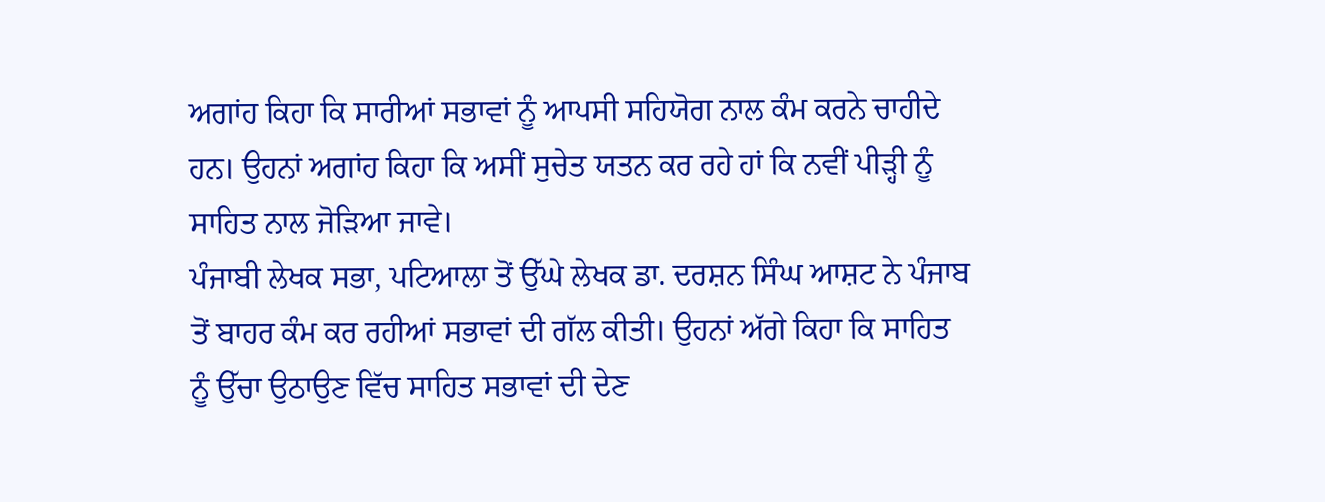ਅਗਾਂਹ ਕਿਹਾ ਕਿ ਸਾਰੀਆਂ ਸਭਾਵਾਂ ਨੂੰ ਆਪਸੀ ਸਹਿਯੋਗ ਨਾਲ ਕੰਮ ਕਰਨੇ ਚਾਹੀਦੇ ਹਨ। ਉਹਨਾਂ ਅਗਾਂਹ ਕਿਹਾ ਕਿ ਅਸੀਂ ਸੁਚੇਤ ਯਤਨ ਕਰ ਰਹੇ ਹਾਂ ਕਿ ਨਵੀਂ ਪੀੜ੍ਹੀ ਨੂੰ ਸਾਹਿਤ ਨਾਲ ਜੋੜਿਆ ਜਾਵੇ।
ਪੰਜਾਬੀ ਲੇਖਕ ਸਭਾ, ਪਟਿਆਲਾ ਤੋਂ ਉੱਘੇ ਲੇਖਕ ਡਾ. ਦਰਸ਼ਨ ਸਿੰਘ ਆਸ਼ਟ ਨੇ ਪੰਜਾਬ ਤੋਂ ਬਾਹਰ ਕੰਮ ਕਰ ਰਹੀਆਂ ਸਭਾਵਾਂ ਦੀ ਗੱਲ ਕੀਤੀ। ਉਹਨਾਂ ਅੱਗੇ ਕਿਹਾ ਕਿ ਸਾਹਿਤ ਨੂੰ ਉੱਚਾ ਉਠਾਉਣ ਵਿੱਚ ਸਾਹਿਤ ਸਭਾਵਾਂ ਦੀ ਦੇਣ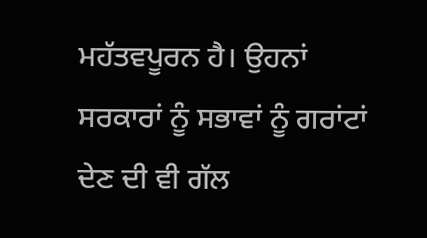ਮਹੱਤਵਪੂਰਨ ਹੈ। ਉਹਨਾਂ ਸਰਕਾਰਾਂ ਨੂੰ ਸਭਾਵਾਂ ਨੂੰ ਗਰਾਂਟਾਂ ਦੇਣ ਦੀ ਵੀ ਗੱਲ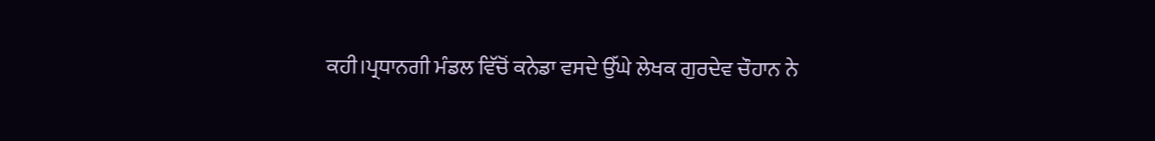ਕਹੀ।ਪ੍ਰਧਾਨਗੀ ਮੰਡਲ ਵਿੱਚੋਂ ਕਨੇਡਾ ਵਸਦੇ ਉੱਘੇ ਲੇਖਕ ਗੁਰਦੇਵ ਚੌਹਾਨ ਨੇ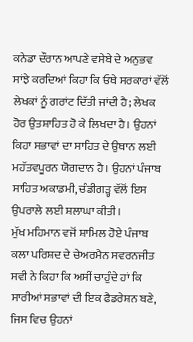ਕਨੇਡਾ ਦੌਰਾਨ ਆਪਣੇ ਵਸੇਬੇ ਦੇ ਅਨੁਭਵ ਸਾਂਝੇ ਕਰਦਿਆਂ ਕਿਹਾ ਕਿ ਓਥੇ ਸਰਕਾਰਾਂ ਵੱਲੋਂ ਲੇਖਕਾਂ ਨੂੰ ਗਰਾਂਟ ਦਿੱਤੀ ਜਾਂਦੀ ਹੈ; ਲੇਖਕ ਹੋਰ ਉਤਸ਼ਾਹਿਤ ਹੋ ਕੇ ਲਿਖਦਾ ਹੈ। ਉਹਨਾਂ ਕਿਹਾ ਸਭਾਵਾਂ ਦਾ ਸਾਹਿਤ ਦੇ ਉਥਾਨ ਲਈ ਮਹੱਤਵਪੂਰਨ ਯੋਗਦਾਨ ਹੈ। ਉਹਨਾਂ ਪੰਜਾਬ ਸਾਹਿਤ ਅਕਾਡਮੀ, ਚੰਡੀਗੜ੍ਹ ਵੱਲੋਂ ਇਸ ਉਪਰਾਲੇ ਲਈ ਸ਼ਲਾਘਾ ਕੀਤੀ।
ਮੁੱਖ ਮਹਿਮਾਨ ਵਜੋਂ ਸ਼ਾਮਿਲ ਹੋਏ ਪੰਜਾਬ ਕਲਾ ਪਰਿਸ਼ਦ ਦੇ ਚੇਅਰਮੈਨ ਸਵਰਨਜੀਤ ਸਵੀ ਨੇ ਕਿਹਾ ਕਿ ਅਸੀਂ ਚਾਹੁੰਦੇ ਹਾਂ ਕਿ ਸਾਰੀਆਂ ਸਭਾਵਾਂ ਦੀ ਇਕ ਫੈਡਰੇਸ਼ਨ ਬਣੇ, ਜਿਸ ਵਿਚ ਉਹਨਾਂ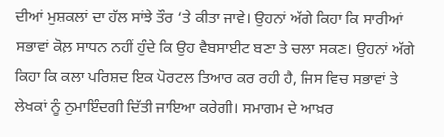ਦੀਆਂ ਮੁਸ਼ਕਲਾਂ ਦਾ ਹੱਲ ਸਾਂਝੇ ਤੌਰ ‘ਤੇ ਕੀਤਾ ਜਾਵੇ। ਉਹਨਾਂ ਅੱਗੇ ਕਿਹਾ ਕਿ ਸਾਰੀਆਂ ਸਭਾਵਾਂ ਕੋਲ਼ ਸਾਧਨ ਨਹੀਂ ਹੁੰਦੇ ਕਿ ਉਹ ਵੈਬਸਾਈਟ ਬਣਾ ਤੇ ਚਲਾ ਸਕਣ। ਉਹਨਾਂ ਅੱਗੇ ਕਿਹਾ ਕਿ ਕਲਾ ਪਰਿਸ਼ਦ ਇਕ ਪੋਰਟਲ ਤਿਆਰ ਕਰ ਰਹੀ ਹੈ, ਜਿਸ ਵਿਚ ਸਭਾਵਾਂ ਤੇ ਲੇਖਕਾਂ ਨੂੰ ਨੁਮਾਇੰਦਗੀ ਦਿੱਤੀ ਜਾਇਆ ਕਰੇਗੀ। ਸਮਾਗਮ ਦੇ ਆਖ਼ਰ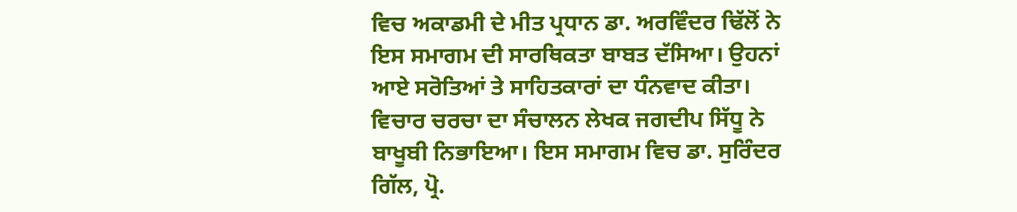ਵਿਚ ਅਕਾਡਮੀ ਦੇ ਮੀਤ ਪ੍ਰਧਾਨ ਡਾ. ਅਰਵਿੰਦਰ ਢਿੱਲੋਂ ਨੇ ਇਸ ਸਮਾਗਮ ਦੀ ਸਾਰਥਿਕਤਾ ਬਾਬਤ ਦੱਸਿਆ। ਉਹਨਾਂ ਆਏ ਸਰੋਤਿਆਂ ਤੇ ਸਾਹਿਤਕਾਰਾਂ ਦਾ ਧੰਨਵਾਦ ਕੀਤਾ। ਵਿਚਾਰ ਚਰਚਾ ਦਾ ਸੰਚਾਲਨ ਲੇਖਕ ਜਗਦੀਪ ਸਿੱਧੂ ਨੇ ਬਾਖੂਬੀ ਨਿਭਾਇਆ। ਇਸ ਸਮਾਗਮ ਵਿਚ ਡਾ. ਸੁਰਿੰਦਰ ਗਿੱਲ, ਪ੍ਰੋ.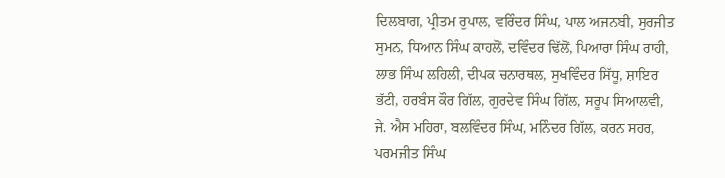ਦਿਲਬਾਗ, ਪ੍ਰੀਤਮ ਰੁਪਾਲ, ਵਰਿੰਦਰ ਸਿੰਘ, ਪਾਲ ਅਜਨਬੀ, ਸੁਰਜੀਤ ਸੁਮਨ, ਧਿਆਨ ਸਿੰਘ ਕਾਹਲੋਂ, ਦਵਿੰਦਰ ਢਿੱਲੋਂ, ਪਿਆਰਾ ਸਿੰਘ ਰਾਹੀ, ਲਾਭ ਸਿੰਘ ਲਹਿਲੀ, ਦੀਪਕ ਚਨਾਰਥਲ, ਸੁਖਵਿੰਦਰ ਸਿੱਧੂ, ਸ਼ਾਇਰ ਭੱਟੀ, ਹਰਬੰਸ ਕੌਰ ਗਿੱਲ, ਗੁਰਦੇਵ ਸਿੰਘ ਗਿੱਲ, ਸਰੂਪ ਸਿਆਲਵੀ, ਜੇ. ਐਸ ਮਹਿਰਾ, ਬਲਵਿੰਦਰ ਸਿੰਘ, ਮਨਿੰਦਰ ਗਿੱਲ, ਕਰਨ ਸਹਰ, ਪਰਮਜੀਤ ਸਿੰਘ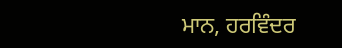ਮਾਨ, ਹਰਵਿੰਦਰ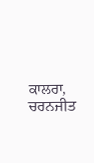ਕਾਲਰਾ, ਚਰਨਜੀਤ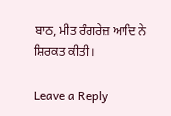ਬਾਠ, ਮੀਤ ਰੰਗਰੇਜ਼ ਆਦਿ ਨੇ ਸ਼ਿਰਕਤ ਕੀਤੀ।

Leave a Reply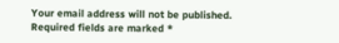Your email address will not be published. Required fields are marked *